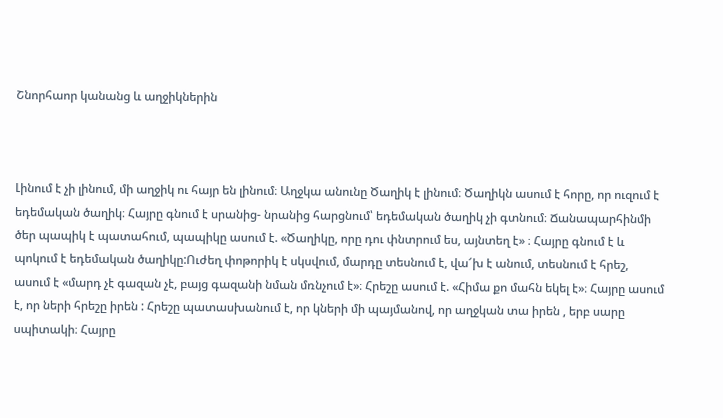Շնորհաոր կանանց և աղջիկներին



Լինում է չի լինում, մի աղջիկ ու հայր են լինում։ Աղջկա անունը Ծաղիկ է լինում։ Ծաղիկն ասում է հորը, որ ուզում է եդեմական ծաղիկ։ Հայրը գնում է սրանից- նրանից հարցնում՝ եդեմական ծաղիկ չի գտնում։ Ճանապարհինմի ծեր պապիկ է պատահում, պապիկը ասում է. «Ծաղիկը, որը դու փնտրում ես, այնտեղ է» ։ Հայրը գնում է և պոկում է եդեմական ծաղիկը:Ուժեղ փոթորիկ է սկսվում, մարդը տեսնում է, վա՜խ է անում, տեսնում է հրեշ, ասում է «մարդ չէ գազան չէ, բայց գազանի նման մռնչում է»։ Հրեշը ասում է. «Հիմա քո մահն եկել է»։ Հայրը ասում է, որ ների հրեշը իրեն : Հրեշը պատասխանում է, որ կների մի պայմանով, որ աղջկան տա իրեն , երբ սարը սպիտակի։ Հայրը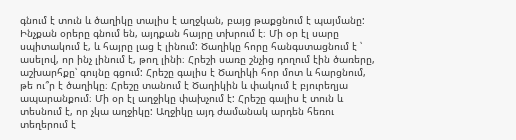գնում է տուն և ծաղիկը տալիս է աղջկան, բայց թաքցնում է պայմանը: Ինչքան օրերը գնում են, այդքան հայրը տխրում է։ Մի օր էլ սարը սպիտակում է, և հայրը լաց է լինում: Ծաղիկը հորը հանգստացնում է ՝ ասելով, որ ինչ լինում է, թող լինի։ Հրեշի սառը շնչից դողում էին ծառերը, աշխարհքը՝ գույնը գցում: Հրեշը գալիս է Ծաղիկի հոր մոտ և հարցնում, թե ու՞ր է ծաղիկը։ Հրեշը տանում է Ծաղիկին և փակում է բյուրեղյա ապարանքում։ Մի օր էլ աղջիկը փախչում է: Հրեշը գալիս է տուն և տեսնում է, որ չկա աղջիկը: Աղջիկը այդ ժամանակ արդեն հեռու տեղերում է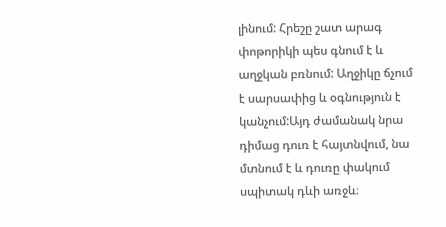լինում: Հրեշը շատ արագ փոթորիկի պես գնում է և աղջկան բռնում: Աղջիկը ճչում է սարսափից և օգնություն է կանչում:Այդ ժամանակ նրա դիմաց դուռ է հայտնվում, նա մտնում է և դուռը փակում սպիտակ դևի առջև։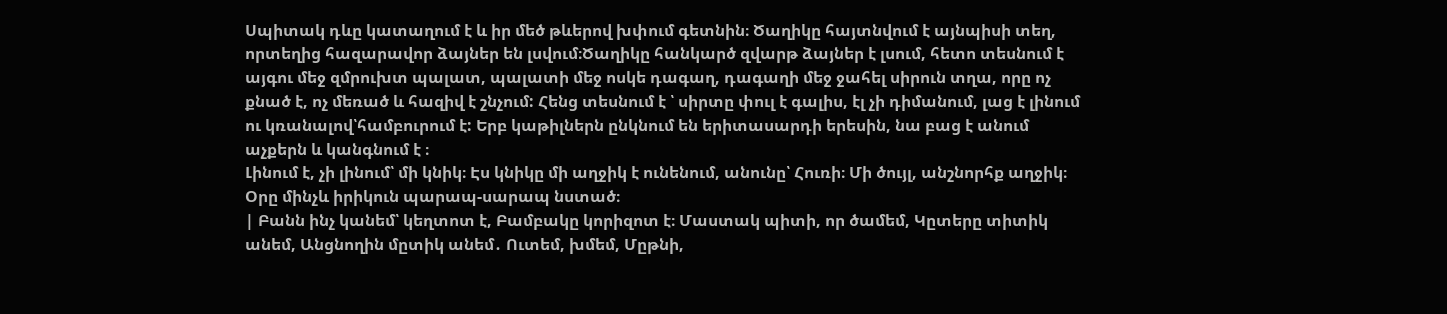Սպիտակ դևը կատաղում է և իր մեծ թևերով խփում գետնին։ Ծաղիկը հայտնվում է այնպիսի տեղ, որտեղից հազարավոր ձայներ են լսվում։Ծաղիկը հանկարծ զվարթ ձայներ է լսում, հետո տեսնում է այգու մեջ զմրուխտ պալատ, պալատի մեջ ոսկե դագաղ, դագաղի մեջ ջահել սիրուն տղա, որը ոչ քնած է, ոչ մեռած և հազիվ է շնչում: Հենց տեսնում է ՝ սիրտը փուլ է գալիս, էլ չի դիմանում, լաց է լինում ու կռանալով՝համբուրում է: Երբ կաթիլներն ընկնում են երիտասարդի երեսին, նա բաց է անում աչքերն և կանգնում է ։
Լինում է, չի լինում՝ մի կնիկ։ Էս կնիկը մի աղջիկ է ունենում, անունը՝ Հուռի։ Մի ծույլ, անշնորհք աղջիկ։ Օրը մինչև իրիկուն պարապ-սարապ նստած։
| Բանն ինչ կանեմ՝ կեղտոտ է, Բամբակը կորիզոտ է։ Մաստակ պիտի, որ ծամեմ, Կըտերը տիտիկ անեմ, Անցնողին մըտիկ անեմ․ Ուտեմ, խմեմ, Մըթնի,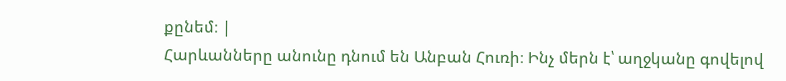քընեմ։ |
Հարևանները անունը դնում են Անբան Հուռի։ Ինչ մերն է՝ աղջկանը գովելով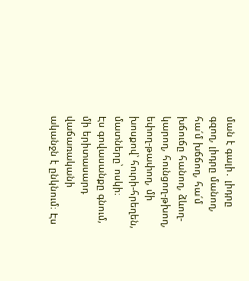ման է գալի․ լիդրը գզող, լիդրը մանող, հա՛մ խճճող, հա՛մ խճուճը հանող, ձևող-կարող, հունցող-թխող, եփող-թափող, մի խոսքով՝ հուրի-հրեղեն, մատները՝ ոսկի։
Էս գովասանքը գնում, մի երիտասարդ վաճառականի ականջն է ընկնում։ Էս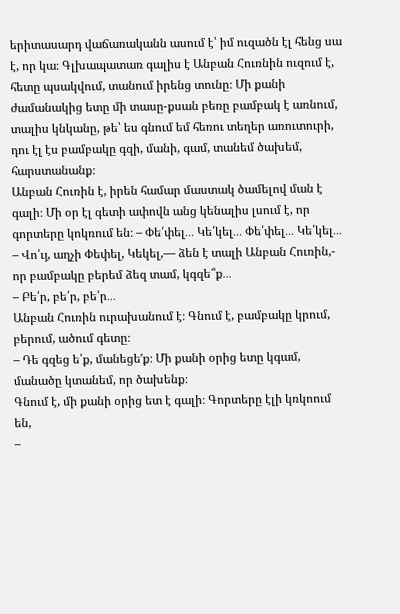երիտասարդ վաճառականն ասում է՝ իմ ուզածն էլ հենց սա է, որ կա։ Գլխապատառ գալիս է Անբան Հուռնին ուզում է, հետը պսակվում, տանում իրենց տունը։ Մի քանի ժամանակից ետը մի տասը-քսան բեռը բամբակ է առնում, տալիս կնկանը, թե՝ ես գնում եմ հեռու տեղեր առուտուրի, դու էլ էս բամբակը գզի, մանի, գամ, տանեմ ծախեմ, հարստանանք։
Անբան Հուռին է, իրեն համար մաստակ ծամելով ման է գալի։ Մի օր էլ գետի ափովն անց կենալիս լսում է, որ գորտերը կոկռում են։ – Փե՛փել․․․ Կե՛կել․․․ Փե՛փել․․․ Կե՛կել․․․
– Վո՛ւյ, աղչի Փեփել, Կեկել,— ձեն է տալի Անբան Հուռին,- որ բամբակը բերեմ ձեզ տամ, կգզե՞ք․․․
– Բե՛ր, բե՛ր, բե՛ր․․․
Անբան Հուռին ուրախանում է։ Գնում է, բամբակը կրում, բերում, ածում գետը։
– Դե գզեց ե՛ք, մանեցե′ք։ Մի քանի օրից ետը կգամ, մանածը կտանեմ, որ ծախենք։
Գնում է, մի քանի օրից ետ է գալի։ Գորտերը էլի կռկոում են,
–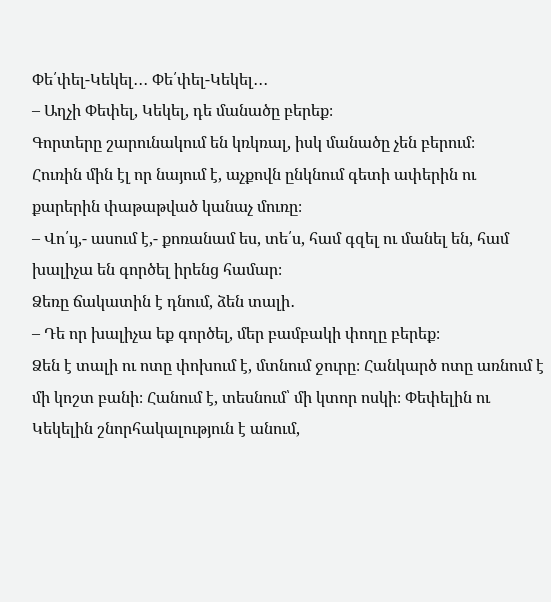Փե՛փել-Կեկել․․․ Փե՛փել-Կեկել․․․
– Աղչի Փեփել, Կեկել, դե մանածը բերեք։
Գորտերը շարունակում են կռկռալ, իսկ մանածը չեն բերում։
Հուռին մին էլ որ նայում է, աչքովն ընկնում գետի ափերին ու քարերին փաթաթված կանաչ մուռը։
– Վո՛ւյ,- ասում է,- քոռանամ ես, տե՛ս, համ գզել ու մանել են, համ խալիչա են գործել իրենց համար։
Ձեռը ճակատին է դնում, ձեն տալի․
– Դե որ խալիչա եք գործել, մեր բամբակի փողը բերեք։
Ձեն է տալի ու ոտը փոխում է, մտնում ջուրը։ Հանկարծ ոտը առնում է մի կոշտ բանի։ Հանում է, տեսնում՝ մի կտոր ոսկի։ Փեփելին ու Կեկելին շնորհակալություն է անում,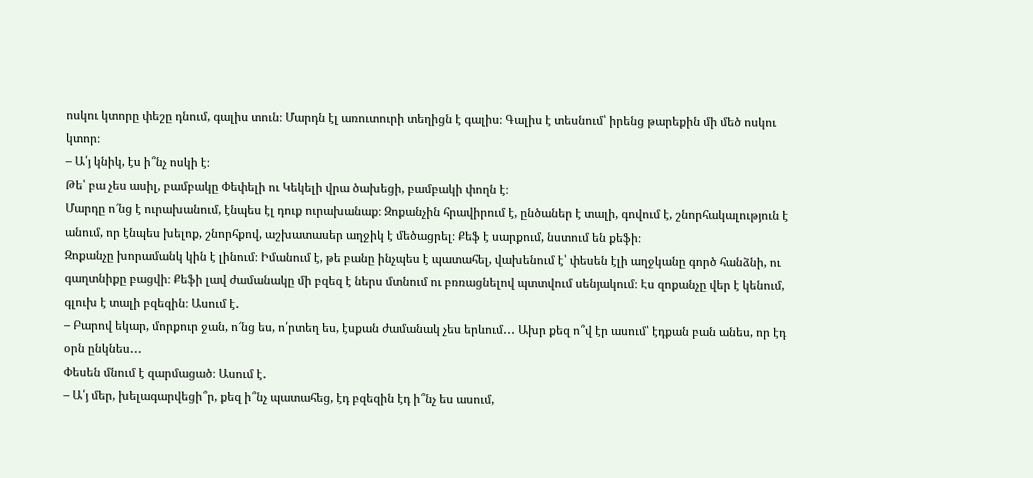ոսկու կտորը փեշը դնում, գալիս տուն։ Մարդն էլ առուտուրի տեղիցն է գալիս։ Գալիս է տեսնում՝ իրենց թարեքին մի մեծ ոսկու կտոր։
– Ա՛յ կնիկ, էս ի՞նչ ոսկի է։
Թե՝ բա չես ասիլ, բամբակը Փեփելի ու Կեկելի վրա ծախեցի, բամբակի փողն է։
Մարդը ո՜նց է ուրախանում, էնպես էլ դուք ուրախանաք։ Զոքանչին հրավիրում է, ընծաներ է տալի, գովում է, շնորհակալություն է անում, որ էնպես խելոք, շնորհքով, աշխատասեր աղջիկ է մեծացրել։ Քեֆ է սարքում, նստում են քեֆի։
Զոքանչը խորամանկ կին է լինում։ Իմանում է, թե բանը ինչպես է պատահել, վախենում է՝ փեսեն էլի աղջկանը գործ հանձնի, ու գաղտնիքը բացվի։ Քեֆի լավ ժամանակը մի բզեզ է ներս մտնում ու բռռացնելով պտտվում սենյակում։ Էս զոքանչը վեր է կենում, գլուխ է տալի բզեզին։ Ասում է․
– Բարով եկար, մորքուր ջան, ո՜նց ես, ո՛րտեղ ես, էսքան ժամանակ չես երևում․․․ Ախր քեզ ո՞վ էր ասում՝ էդքան բան անես, որ էդ օրն ընկնես․․․
Փեսեն մնում է զարմացած։ Ասում է․
– Ա՛յ մեր, խելագարվեցի՞ր, քեզ ի՞նչ պատահեց, էդ բզեզին էդ ի՞նչ ես ասում,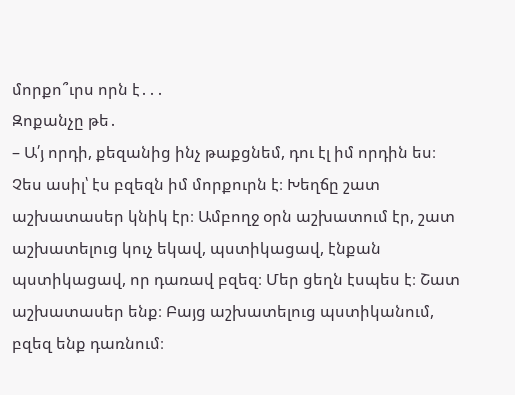մորքո՞ւրս որն է․․․
Զոքանչը թե․
– Ա՛յ որդի, քեզանից ինչ թաքցնեմ, դու էլ իմ որդին ես։ Չես ասիլ՝ էս բզեզն իմ մորքուրն է։ Խեղճը շատ աշխատասեր կնիկ էր։ Ամբողջ օրն աշխատում էր, շատ աշխատելուց կուչ եկավ, պստիկացավ, էնքան պստիկացավ, որ դառավ բզեզ։ Մեր ցեղն էսպես է։ Շատ աշխատասեր ենք։ Բայց աշխատելուց պստիկանում, բզեզ ենք դառնում։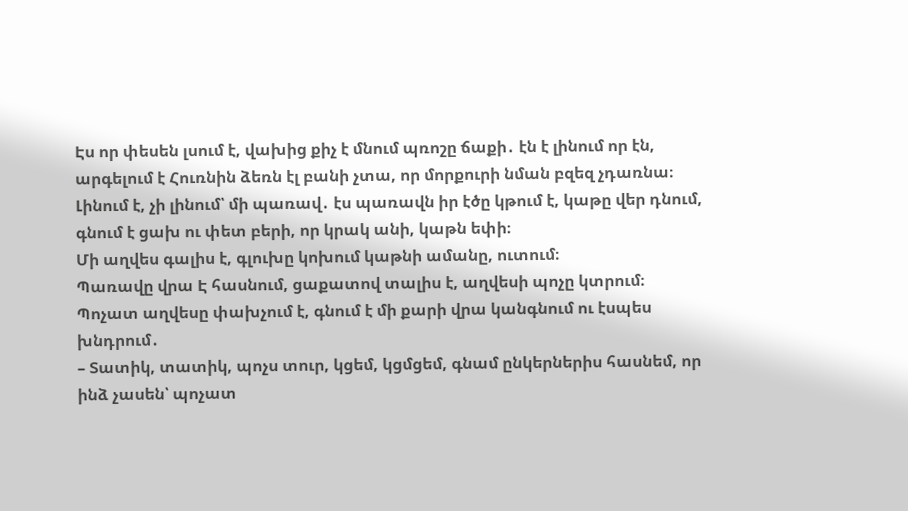Էս որ փեսեն լսում է, վախից քիչ է մնում պռոշը ճաքի․ էն է լինում որ էն, արգելում է Հուռնին ձեռն էլ բանի չտա, որ մորքուրի նման բզեզ չդառնա։
Լինում է, չի լինում՝ մի պառավ․ էս պառավն իր էծը կթում է, կաթը վեր դնում, գնում է ցախ ու փետ բերի, որ կրակ անի, կաթն եփի։
Մի աղվես գալիս է, գլուխը կոխում կաթնի ամանը, ուտում։
Պառավը վրա Է հասնում, ցաքատով տալիս է, աղվեսի պոչը կտրում։
Պոչատ աղվեսը փախչում է, գնում է մի քարի վրա կանգնում ու էսպես խնդրում․
– Տատիկ, տատիկ, պոչս տուր, կցեմ, կցմցեմ, գնամ ընկերներիս հասնեմ, որ ինձ չասեն՝ պոչատ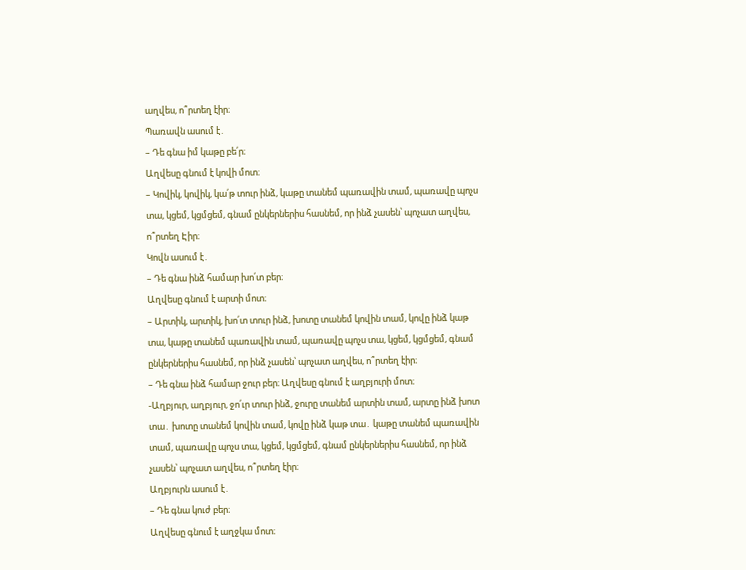աղվես, ո՞րտեղ էիր։
Պառավն ասում է․
– Դե գնա իմ կաթը բե՛ր։
Աղվեսը գնում է կովի մոտ։
– Կովիկ, կովիկ, կա՛թ տուր ինձ, կաթը տանեմ պառավին տամ, պառավը պոչս տա, կցեմ, կցմցեմ, գնամ ընկերներիս հասնեմ, որ ինձ չասեն՝ պոչատ աղվես, ո՞րտեղ Էիր։
Կովն ասում է․
– Դե գնա ինձ համար խո՛տ բեր։
Աղվեսը գնում է արտի մոտ։
– Արտիկ, արտիկ, խո՛տ տուր ինձ, խոտը տանեմ կովին տամ, կովը ինձ կաթ տա, կաթը տանեմ պառավին տամ, պառավը պոչս տա, կցեմ, կցմցեմ, գնամ ընկերներիս հասնեմ, որ ինձ չասեն՝ պոչատ աղվես, ո՞րտեղ էիր։
– Դե գնա ինձ համար ջուր բեր։ Աղվեսը գնում է աղբյուրի մոտ։
-Աղբյուր, աղբյուր, ջո՛ւր տուր ինձ, ջուրը տանեմ արտին տամ, արտը ինձ խոտ տա․ խոտը տանեմ կովին տամ, կովը ինձ կաթ տա․ կաթը տանեմ պառավին տամ, պառավը պոչս տա, կցեմ, կցմցեմ, գնամ ընկերներիս հասնեմ, որ ինձ չասեն՝ պոչատ աղվես, ո՞րտեղ էիր։
Աղբյուրն ասում է․
– Դե գնա կուժ բեր։
Աղվեսը գնում է աղջկա մոտ։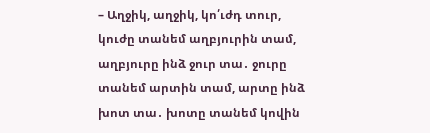– Աղջիկ, աղջիկ, կո՛ւժդ տուր, կուժը տանեմ աղբյուրին տամ, աղբյուրը ինձ ջուր տա․ ջուրը տանեմ արտին տամ, արտը ինձ խոտ տա․ խոտը տանեմ կովին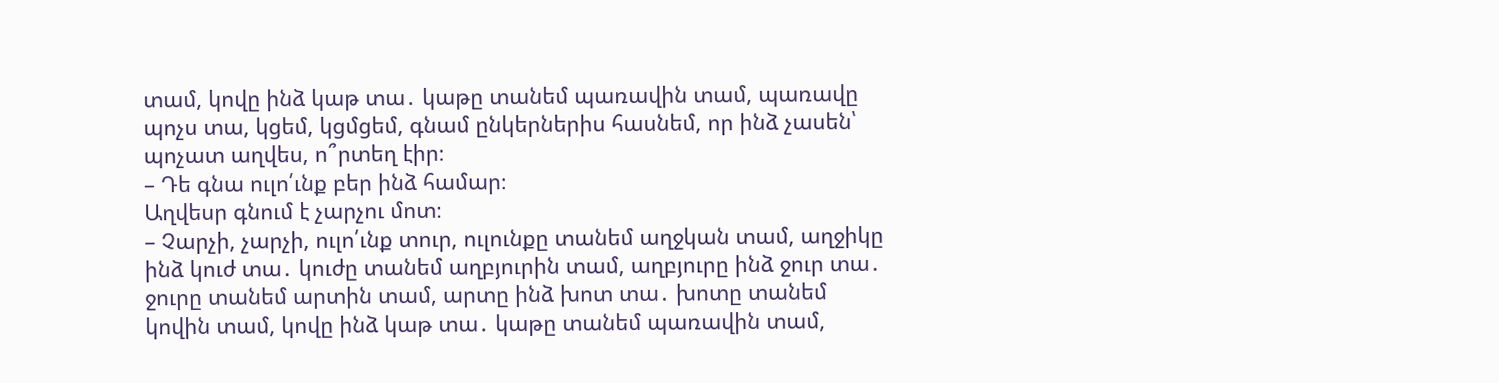տամ, կովը ինձ կաթ տա․ կաթը տանեմ պառավին տամ, պառավը պոչս տա, կցեմ, կցմցեմ, գնամ ընկերներիս հասնեմ, որ ինձ չասեն՝ պոչատ աղվես, ո՞րտեղ էիր։
– Դե գնա ուլո՛ւնք բեր ինձ համար։
Աղվեսր գնում է չարչու մոտ։
– Չարչի, չարչի, ուլո՛ւնք տուր, ուլունքը տանեմ աղջկան տամ, աղջիկը ինձ կուժ տա․ կուժը տանեմ աղբյուրին տամ, աղբյուրը ինձ ջուր տա․ ջուրը տանեմ արտին տամ, արտը ինձ խոտ տա․ խոտը տանեմ կովին տամ, կովը ինձ կաթ տա․ կաթը տանեմ պառավին տամ,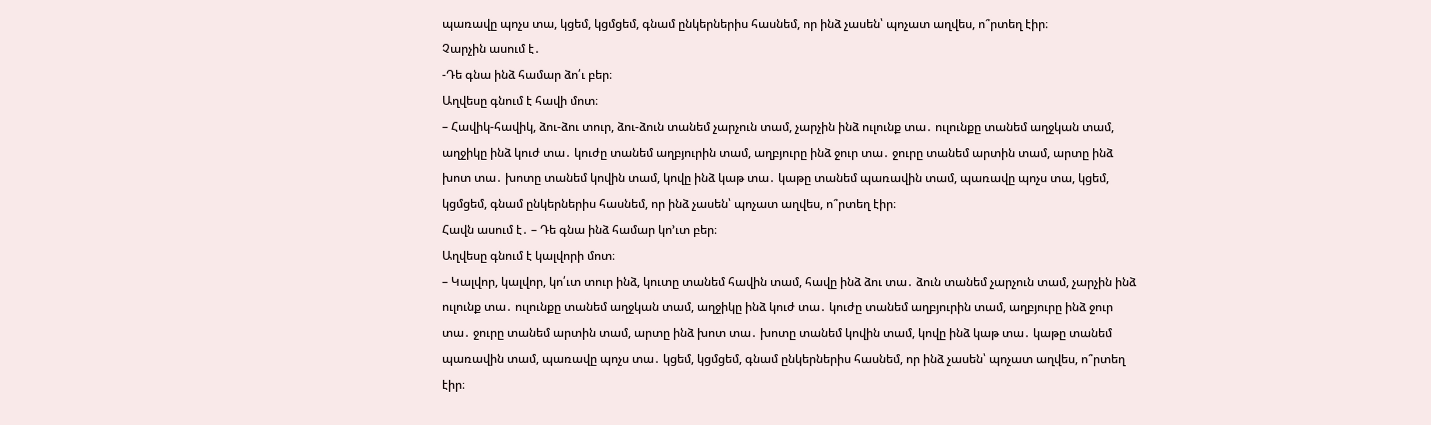պառավը պոչս տա, կցեմ, կցմցեմ, գնամ ընկերներիս հասնեմ, որ ինձ չասեն՝ պոչատ աղվես, ո՞րտեղ էիր։
Չարչին ասում է․
-Դե գնա ինձ համար ձո՛ւ բեր։
Աղվեսը գնում է հավի մոտ։
– Հավիկ-հավիկ, ձու-ձու տուր, ձու-ձուն տանեմ չարչուն տամ, չարչին ինձ ուլունք տա․ ուլունքը տանեմ աղջկան տամ, աղջիկը ինձ կուժ տա․ կուժը տանեմ աղբյուրին տամ, աղբյուրը ինձ ջուր տա․ ջուրը տանեմ արտին տամ, արտը ինձ խոտ տա․ խոտը տանեմ կովին տամ, կովը ինձ կաթ տա․ կաթը տանեմ պառավին տամ, պառավը պոչս տա, կցեմ, կցմցեմ, գնամ ընկերներիս հասնեմ, որ ինձ չասեն՝ պոչատ աղվես, ո՞րտեղ էիր։
Հավն ասում է․ – Դե գնա ինձ համար կո՚ւտ բեր։
Աղվեսը գնում է կալվորի մոտ։
– Կալվոր, կալվոր, կո՛ւտ տուր ինձ, կուտը տանեմ հավին տամ, հավը ինձ ձու տա․ ձուն տանեմ չարչուն տամ, չարչին ինձ ուլունք տա․ ուլունքը տանեմ աղջկան տամ, աղջիկը ինձ կուժ տա․ կուժը տանեմ աղբյուրին տամ, աղբյուրը ինձ ջուր տա․ ջուրը տանեմ արտին տամ, արտը ինձ խոտ տա․ խոտը տանեմ կովին տամ, կովը ինձ կաթ տա․ կաթը տանեմ պառավին տամ, պառավը պոչս տա․ կցեմ, կցմցեմ, գնամ ընկերներիս հասնեմ, որ ինձ չասեն՝ պոչատ աղվես, ո՞րտեղ էիր։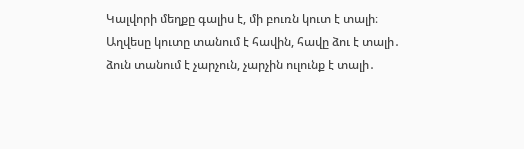Կալվորի մեղքը գալիս է, մի բուռն կուտ է տալի։ Աղվեսը կուտը տանում է հավին, հավը ձու է տալի․ ձուն տանում է չարչուն, չարչին ուլունք է տալի․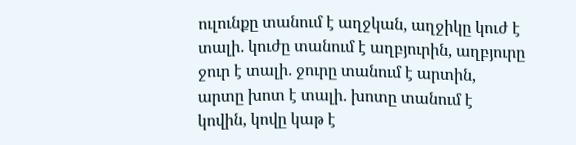ուլունքը տանում է աղջկան, աղջիկը կուժ է տալի․ կուժը տանում է աղբյուրին, աղբյուրը ջուր է տալի․ ջուրը տանում է արտին, արտը խոտ է տալի․ խոտը տանում է կովին, կովը կաթ է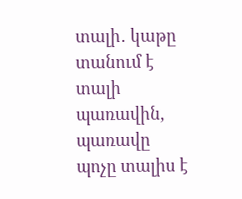տալի․ կաթը տանում է տալի պառավին, պառավը պոչը տալիս է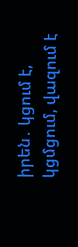իրեն․ կցում է, կցմցում, վազում է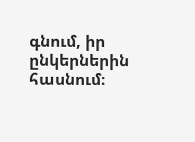գնում, իր ընկերներին հասնում։